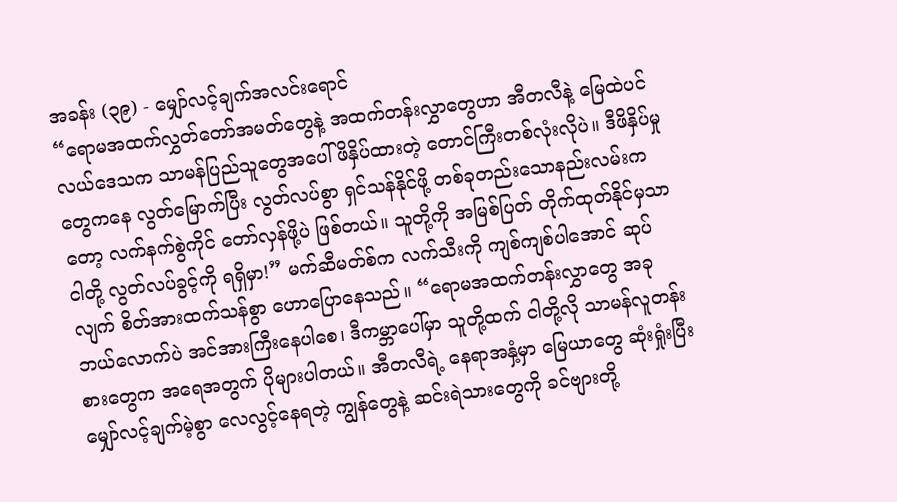အခန်း (၃၉) - မျှော်လင့်ချက်အလင်းရောင်
“ရောမအထက်လွှတ်တော်အမတ်တွေနဲ့ အထက်တန်းလွှာတွေဟာ အီတလီနဲ့ မြေထဲပင်လယ်ဒေသက သာမန်ပြည်သူတွေအပေါ် ဖိနှိပ်ထားတဲ့ တောင်ကြီးတစ်လုံးလိုပဲ။ ဒီဖိနှိပ်မှုတွေကနေ လွတ်မြောက်ပြီး လွတ်လပ်စွာ ရှင်သန်နိုင်ဖို့ တစ်ခုတည်းသောနည်းလမ်းကတော့ လက်နက်စွဲကိုင် တော်လှန်ဖို့ပဲ ဖြစ်တယ်။ သူတို့ကို အမြစ်ပြတ် တိုက်ထုတ်နိုင်မှသာ ငါတို့ လွတ်လပ်ခွင့်ကို ရရှိမှာ!” မက်ဆီမတ်စ်က လက်သီးကို ကျစ်ကျစ်ပါအောင် ဆုပ်လျက် စိတ်အားထက်သန်စွာ ဟောပြောနေသည်။ “ရောမအထက်တန်းလွှာတွေ အခု ဘယ်လောက်ပဲ အင်အားကြီးနေပါစေ၊ ဒီကမ္ဘာပေါ်မှာ သူတို့ထက် ငါတို့လို သာမန်လူတန်းစားတွေက အရေအတွက် ပိုများပါတယ်။ အီတလီရဲ့ နေရာအနှံ့မှာ မြေယာတွေ ဆုံးရှုံးပြီး မျှော်လင့်ချက်မဲ့စွာ လေလွင့်နေရတဲ့ ကျွန်တွေနဲ့ ဆင်းရဲသားတွေကို ခင်ဗျားတို့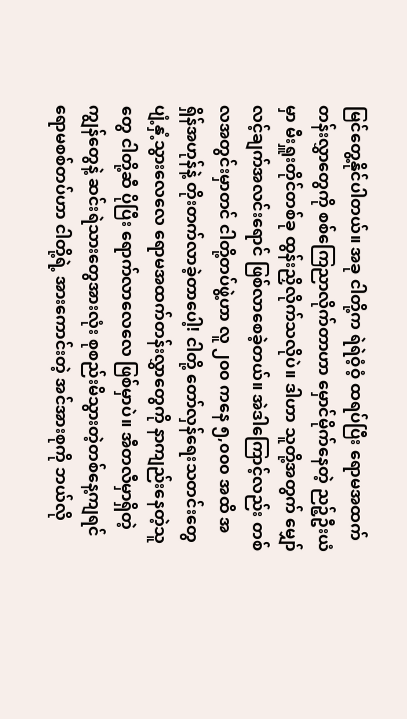မြင်တွေ့နိုင်ပါတယ်။ အခု ငါတို့က ရဲရဲဝံ့ဝံ့ ထရပ်ပြီး ရောမအထက်တန်းလွှာတွေကို စစ်ကြေညာလိုက်တာဟာ မှောင်မိုက်နေတဲ့ ညဉ့်ဦးယံမှာ မီးရှူးတိုင်တစ်ခု ထွန်းညှိလိုက်သလိုပဲ။ ဒါဟာ သူတို့အတွက် မျှော်လင့်ချက်အလင်းရောင် ဖြစ်လာစေခဲ့တယ်။ အဲဒါကြောင့်လည်း တစ်လအတွင်းမှာတင် ငါတို့တပ်ဖွဲ့ဟာ လူ ၂၀၀ ကနေ ၅,၀၀၀ အထိ အရှိန်အဟုန်နဲ့ တိုးတက်လာခဲ့တာပေါ့! ငါတို့ တော်လှန်ရေးသတင်းတွေ ပျံ့နှံ့သွားလေလေ ရောမအထက်တန်းလွှာတွေကို နာကျည်းနေတဲ့သူတွေ ငါတို့ဆီ ပိုပြီး ရောက်လာလေလေ ဖြစ်မှာပဲ။ အီတလီမှာရှိတဲ့ ကျွန်တွေနဲ့ ဆင်းရဲသားတွေအားလုံး စုစည်းမိသွားတဲ့တစ်နေ့ကျရင် ရောမစစ်တပ်ဟာ ငါတို့ရဲ့ အားကောင်းတဲ့ အင်အားစုကို ဘယ်လို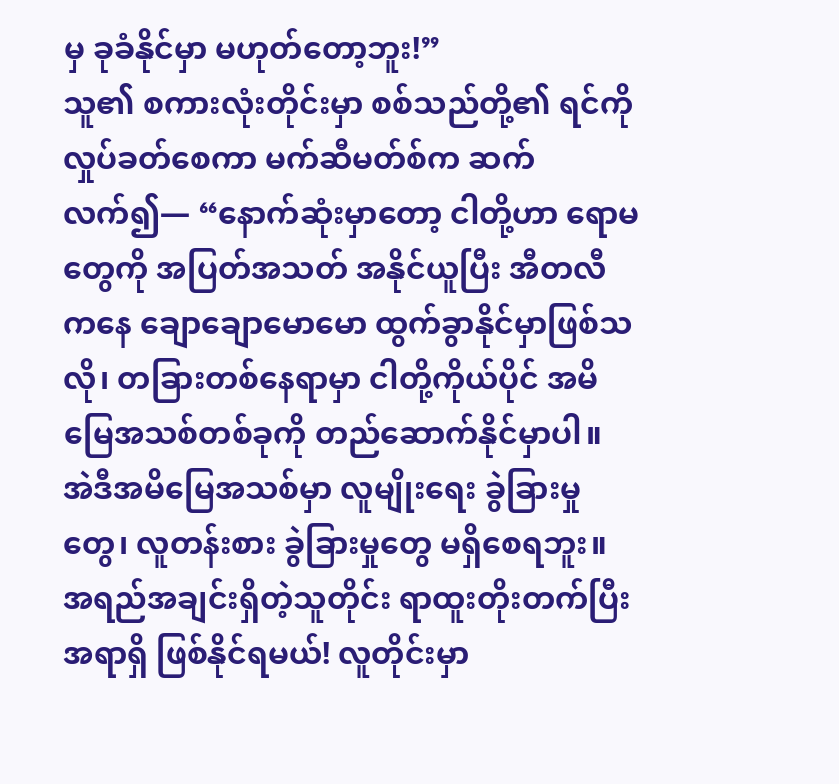မှ ခုခံနိုင်မှာ မဟုတ်တော့ဘူး!”
သူ၏ စကားလုံးတိုင်းမှာ စစ်သည်တို့၏ ရင်ကို လှုပ်ခတ်စေကာ မက်ဆီမတ်စ်က ဆက်လက်၍— “နောက်ဆုံးမှာတော့ ငါတို့ဟာ ရောမတွေကို အပြတ်အသတ် အနိုင်ယူပြီး အီတလီကနေ ချောချောမောမော ထွက်ခွာနိုင်မှာဖြစ်သလို၊ တခြားတစ်နေရာမှာ ငါတို့ကိုယ်ပိုင် အမိမြေအသစ်တစ်ခုကို တည်ဆောက်နိုင်မှာပါ။ အဲဒီအမိမြေအသစ်မှာ လူမျိုးရေး ခွဲခြားမှုတွေ၊ လူတန်းစား ခွဲခြားမှုတွေ မရှိစေရဘူး။ အရည်အချင်းရှိတဲ့သူတိုင်း ရာထူးတိုးတက်ပြီး အရာရှိ ဖြစ်နိုင်ရမယ်! လူတိုင်းမှာ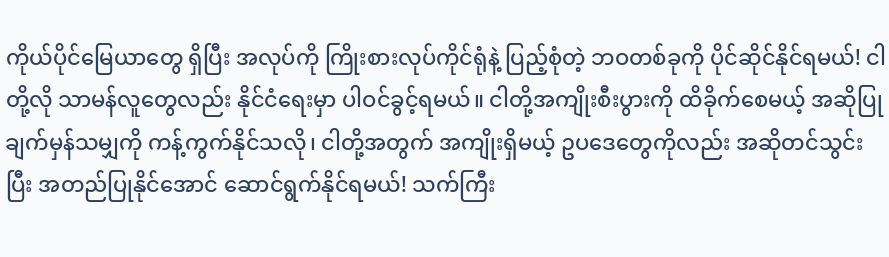ကိုယ်ပိုင်မြေယာတွေ ရှိပြီး အလုပ်ကို ကြိုးစားလုပ်ကိုင်ရုံနဲ့ ပြည့်စုံတဲ့ ဘဝတစ်ခုကို ပိုင်ဆိုင်နိုင်ရမယ်! ငါတို့လို သာမန်လူတွေလည်း နိုင်ငံရေးမှာ ပါဝင်ခွင့်ရမယ်။ ငါတို့အကျိုးစီးပွားကို ထိခိုက်စေမယ့် အဆိုပြုချက်မှန်သမျှကို ကန့်ကွက်နိုင်သလို၊ ငါတို့အတွက် အကျိုးရှိမယ့် ဥပဒေတွေကိုလည်း အဆိုတင်သွင်းပြီး အတည်ပြုနိုင်အောင် ဆောင်ရွက်နိုင်ရမယ်! သက်ကြီး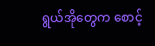ရွယ်အိုတွေက စောင့်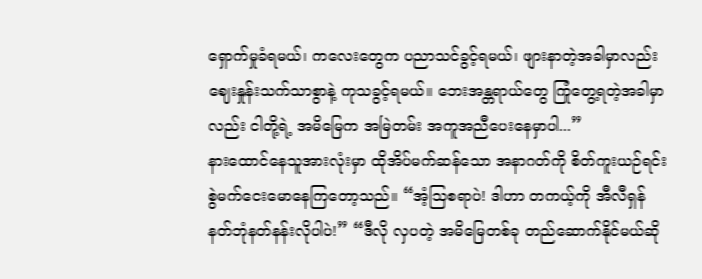ရှောက်မှုခံရမယ်၊ ကလေးတွေက ပညာသင်ခွင့်ရမယ်၊ ဖျားနာတဲ့အခါမှာလည်း ဈေးနှုန်းသက်သာစွာနဲ့ ကုသခွင့်ရမယ်။ ဘေးအန္တရာယ်တွေ ကြုံတွေ့ရတဲ့အခါမှာလည်း ငါတို့ရဲ့ အမိမြေက အမြဲတမ်း အကူအညီပေးနေမှာပါ...”
နားထောင်နေသူအားလုံးမှာ ထိုအိပ်မက်ဆန်သော အနာဂတ်ကို စိတ်ကူးယဉ်ရင်း စွဲမက်ငေးမောနေကြတော့သည်။ “အံ့သြစရာပဲ! ဒါဟာ တကယ့်ကို အီလီရှန် နတ်ဘုံနတ်နန်းလိုပါပဲ!” “ဒီလို လှပတဲ့ အမိမြေတစ်ခု တည်ဆောက်နိုင်မယ်ဆို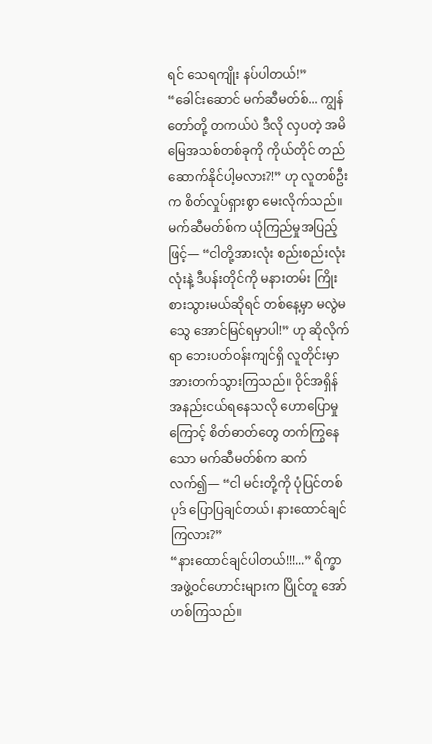ရင် သေရကျိုး နပ်ပါတယ်!”
“ခေါင်းဆောင် မက်ဆီမတ်စ်... ကျွန်တော်တို့ တကယ်ပဲ ဒီလို လှပတဲ့ အမိမြေအသစ်တစ်ခုကို ကိုယ်တိုင် တည်ဆောက်နိုင်ပါ့မလား?!” ဟု လူတစ်ဦးက စိတ်လှုပ်ရှားစွာ မေးလိုက်သည်။ မက်ဆီမတ်စ်က ယုံကြည်မှုအပြည့်ဖြင့်— “ငါတို့အားလုံး စည်းစည်းလုံးလုံးနဲ့ ဒီပန်းတိုင်ကို မနားတမ်း ကြိုးစားသွားမယ်ဆိုရင် တစ်နေ့မှာ မလွဲမသွေ အောင်မြင်ရမှာပါ!” ဟု ဆိုလိုက်ရာ ဘေးပတ်ဝန်းကျင်ရှိ လူတိုင်းမှာ အားတက်သွားကြသည်။ ဝိုင်အရှိန် အနည်းငယ်ရနေသလို ဟောပြောမှုကြောင့် စိတ်ဓာတ်တွေ တက်ကြွနေသော မက်ဆီမတ်စ်က ဆက်လက်၍— “ငါ မင်းတို့ကို ပုံပြင်တစ်ပုဒ် ပြောပြချင်တယ်၊ နားထောင်ချင်ကြလား?”
“နားထောင်ချင်ပါတယ်!!!...” ရိက္ခာအဖွဲ့ဝင်ဟောင်းများက ပြိုင်တူ အော်ဟစ်ကြသည်။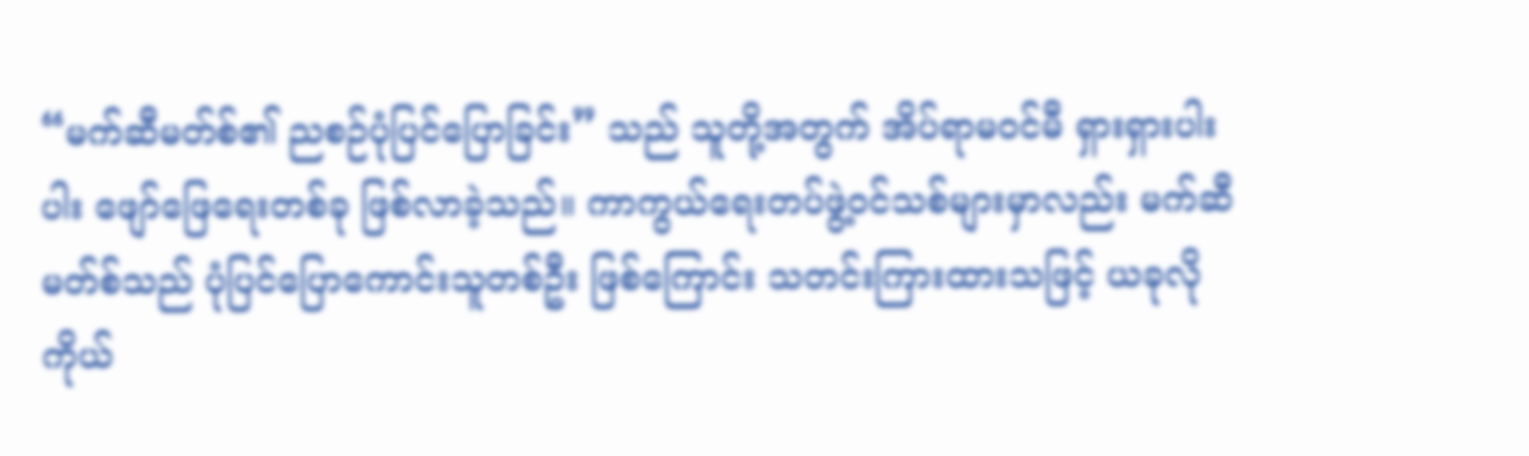“မက်ဆီမတ်စ်၏ ညစဉ်ပုံပြင်ပြောခြင်း” သည် သူတို့အတွက် အိပ်ရာမဝင်မီ ရှားရှားပါးပါး ဖျော်ဖြေရေးတစ်ခု ဖြစ်လာခဲ့သည်။ ကာကွယ်ရေးတပ်ဖွဲ့ဝင်သစ်များမှာလည်း မက်ဆီမတ်စ်သည် ပုံပြင်ပြောကောင်းသူတစ်ဦး ဖြစ်ကြောင်း သတင်းကြားထားသဖြင့် ယခုလို ကိုယ်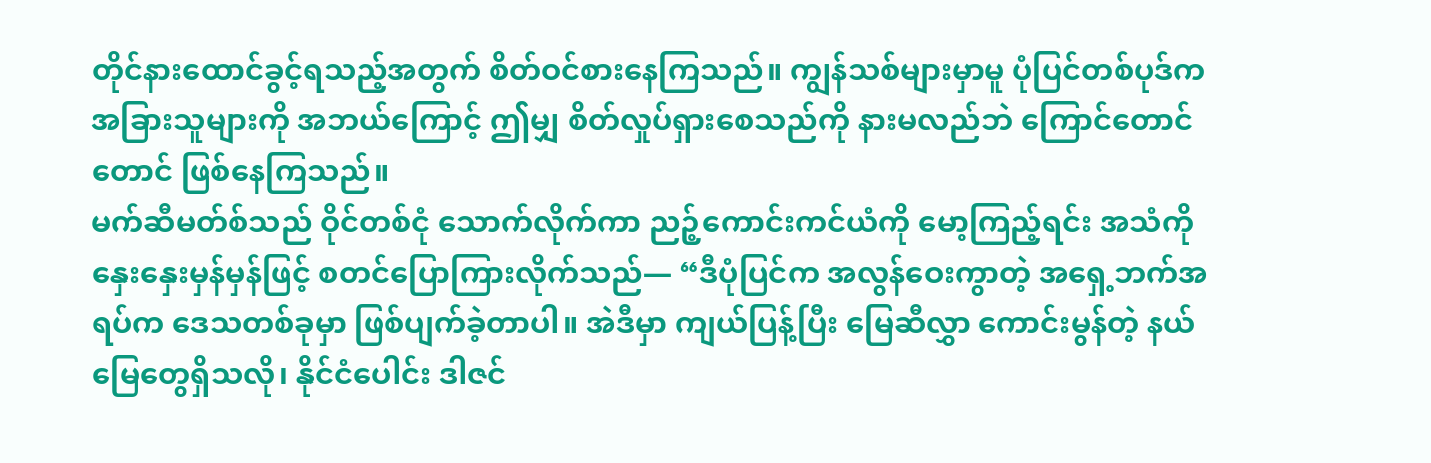တိုင်နားထောင်ခွင့်ရသည့်အတွက် စိတ်ဝင်စားနေကြသည်။ ကျွန်သစ်များမှာမူ ပုံပြင်တစ်ပုဒ်က အခြားသူများကို အဘယ်ကြောင့် ဤမျှ စိတ်လှုပ်ရှားစေသည်ကို နားမလည်ဘဲ ကြောင်တောင်တောင် ဖြစ်နေကြသည်။
မက်ဆီမတ်စ်သည် ဝိုင်တစ်ငုံ သောက်လိုက်ကာ ညဉ့်ကောင်းကင်ယံကို မော့ကြည့်ရင်း အသံကို နှေးနှေးမှန်မှန်ဖြင့် စတင်ပြောကြားလိုက်သည်— “ဒီပုံပြင်က အလွန်ဝေးကွာတဲ့ အရှေ့ဘက်အရပ်က ဒေသတစ်ခုမှာ ဖြစ်ပျက်ခဲ့တာပါ။ အဲဒီမှာ ကျယ်ပြန့်ပြီး မြေဆီလွှာ ကောင်းမွန်တဲ့ နယ်မြေတွေရှိသလို၊ နိုင်ငံပေါင်း ဒါဇင်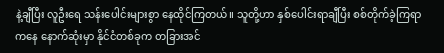နဲ့ချီပြီး လူဦးရေ သန်းပေါင်းများစွာ နေထိုင်ကြတယ်။ သူတို့ဟာ နှစ်ပေါင်းရာချီပြီး စစ်တိုက်ခဲ့ကြရာကနေ နောက်ဆုံးမှာ နိုင်ငံတစ်ခုက တခြားအင်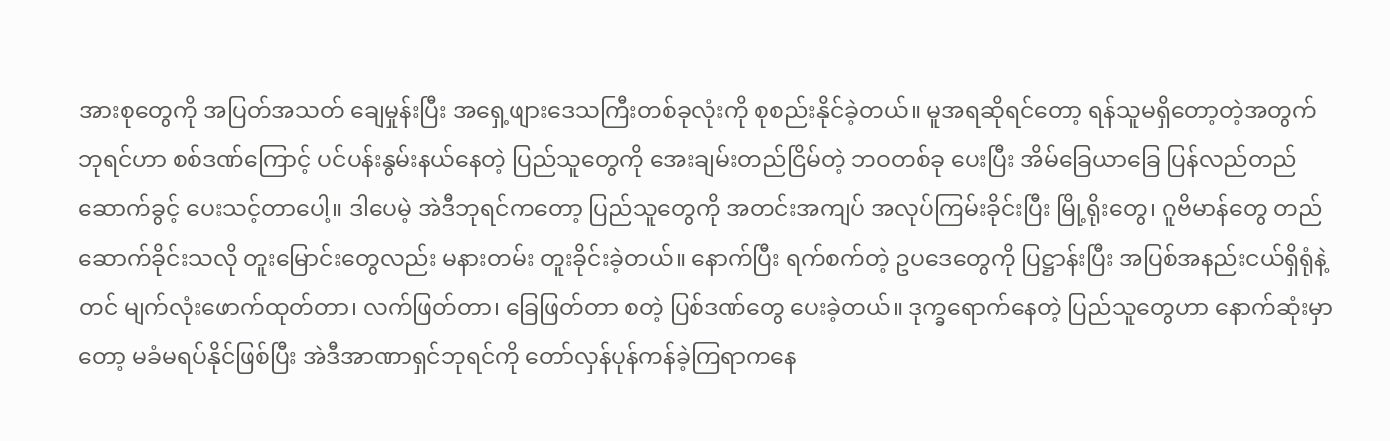အားစုတွေကို အပြတ်အသတ် ချေမှုန်းပြီး အရှေ့ဖျားဒေသကြီးတစ်ခုလုံးကို စုစည်းနိုင်ခဲ့တယ်။ မူအရဆိုရင်တော့ ရန်သူမရှိတော့တဲ့အတွက် ဘုရင်ဟာ စစ်ဒဏ်ကြောင့် ပင်ပန်းနွမ်းနယ်နေတဲ့ ပြည်သူတွေကို အေးချမ်းတည်ငြိမ်တဲ့ ဘဝတစ်ခု ပေးပြီး အိမ်ခြေယာခြေ ပြန်လည်တည်ဆောက်ခွင့် ပေးသင့်တာပေါ့။ ဒါပေမဲ့ အဲဒီဘုရင်ကတော့ ပြည်သူတွေကို အတင်းအကျပ် အလုပ်ကြမ်းခိုင်းပြီး မြို့ရိုးတွေ၊ ဂူဗိမာန်တွေ တည်ဆောက်ခိုင်းသလို တူးမြောင်းတွေလည်း မနားတမ်း တူးခိုင်းခဲ့တယ်။ နောက်ပြီး ရက်စက်တဲ့ ဥပဒေတွေကို ပြဋ္ဌာန်းပြီး အပြစ်အနည်းငယ်ရှိရုံနဲ့တင် မျက်လုံးဖောက်ထုတ်တာ၊ လက်ဖြတ်တာ၊ ခြေဖြတ်တာ စတဲ့ ပြစ်ဒဏ်တွေ ပေးခဲ့တယ်။ ဒုက္ခရောက်နေတဲ့ ပြည်သူတွေဟာ နောက်ဆုံးမှာတော့ မခံမရပ်နိုင်ဖြစ်ပြီး အဲဒီအာဏာရှင်ဘုရင်ကို တော်လှန်ပုန်ကန်ခဲ့ကြရာကနေ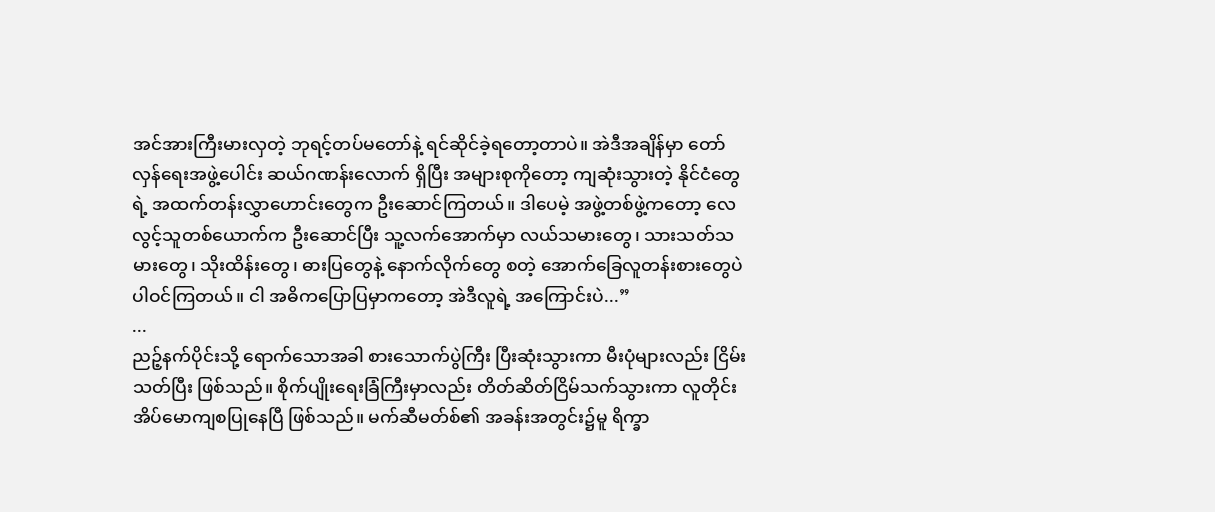အင်အားကြီးမားလှတဲ့ ဘုရင့်တပ်မတော်နဲ့ ရင်ဆိုင်ခဲ့ရတော့တာပဲ။ အဲဒီအချိန်မှာ တော်လှန်ရေးအဖွဲ့ပေါင်း ဆယ်ဂဏန်းလောက် ရှိပြီး အများစုကိုတော့ ကျဆုံးသွားတဲ့ နိုင်ငံတွေရဲ့ အထက်တန်းလွှာဟောင်းတွေက ဦးဆောင်ကြတယ်။ ဒါပေမဲ့ အဖွဲ့တစ်ဖွဲ့ကတော့ လေလွင့်သူတစ်ယောက်က ဦးဆောင်ပြီး သူ့လက်အောက်မှာ လယ်သမားတွေ၊ သားသတ်သမားတွေ၊ သိုးထိန်းတွေ၊ ဓားပြတွေနဲ့ နောက်လိုက်တွေ စတဲ့ အောက်ခြေလူတန်းစားတွေပဲ ပါဝင်ကြတယ်။ ငါ အဓိကပြောပြမှာကတော့ အဲဒီလူရဲ့ အကြောင်းပဲ...”
...
ညဉ့်နက်ပိုင်းသို့ ရောက်သောအခါ စားသောက်ပွဲကြီး ပြီးဆုံးသွားကာ မီးပုံများလည်း ငြိမ်းသတ်ပြီး ဖြစ်သည်။ စိုက်ပျိုးရေးခြံကြီးမှာလည်း တိတ်ဆိတ်ငြိမ်သက်သွားကာ လူတိုင်း အိပ်မောကျစပြုနေပြီ ဖြစ်သည်။ မက်ဆီမတ်စ်၏ အခန်းအတွင်း၌မူ ရိက္ခာ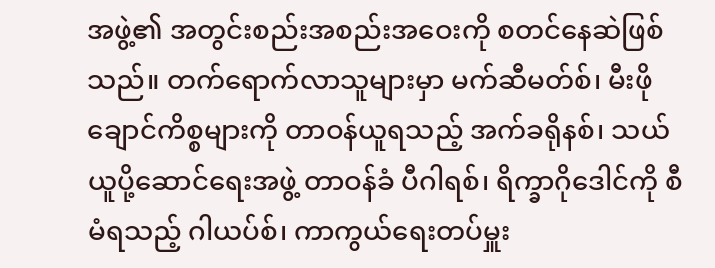အဖွဲ့၏ အတွင်းစည်းအစည်းအဝေးကို စတင်နေဆဲဖြစ်သည်။ တက်ရောက်လာသူများမှာ မက်ဆီမတ်စ်၊ မီးဖိုချောင်ကိစ္စများကို တာဝန်ယူရသည့် အက်ခရိုနစ်၊ သယ်ယူပို့ဆောင်ရေးအဖွဲ့ တာဝန်ခံ ပီဂါရစ်၊ ရိက္ခာဂိုဒေါင်ကို စီမံရသည့် ဂါယပ်စ်၊ ကာကွယ်ရေးတပ်မှူး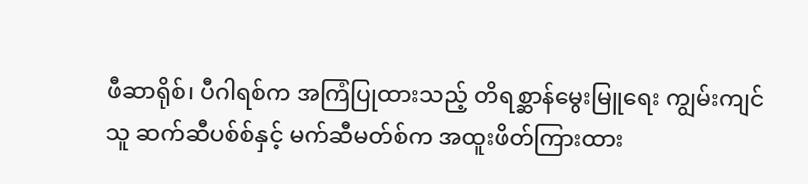ဖီဆာရိုစ်၊ ပီဂါရစ်က အကြံပြုထားသည့် တိရစ္ဆာန်မွေးမြူရေး ကျွမ်းကျင်သူ ဆက်ဆီပစ်စ်နှင့် မက်ဆီမတ်စ်က အထူးဖိတ်ကြားထား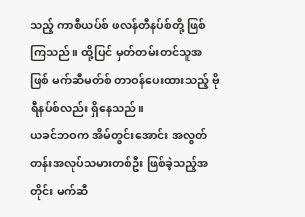သည့် ကာစီယပ်စ် ဖလန်တီနပ်စ်တို့ ဖြစ်ကြသည်။ ထို့ပြင် မှတ်တမ်းတင်သူအဖြစ် မက်ဆီမတ်စ် တာဝန်ပေးထားသည့် ဗိုရီနပ်စ်လည်း ရှိနေသည်။
ယခင်ဘဝက အိမ်တွင်းအောင်း အလွတ်တန်းအလုပ်သမားတစ်ဦး ဖြစ်ခဲ့သည့်အတိုင်း မက်ဆီ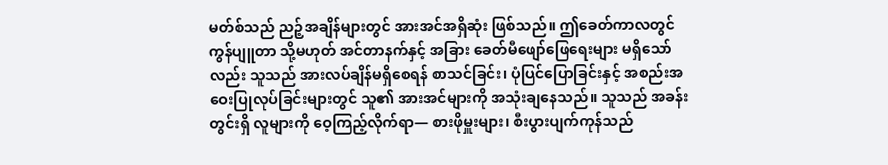မတ်စ်သည် ညဉ့်အချိန်များတွင် အားအင်အရှိဆုံး ဖြစ်သည်။ ဤခေတ်ကာလတွင် ကွန်ပျူတာ သို့မဟုတ် အင်တာနက်နှင့် အခြား ခေတ်မီဖျော်ဖြေရေးများ မရှိသော်လည်း သူသည် အားလပ်ချိန်မရှိစေရန် စာသင်ခြင်း၊ ပုံပြင်ပြောခြင်းနှင့် အစည်းအဝေးပြုလုပ်ခြင်းများတွင် သူ၏ အားအင်များကို အသုံးချနေသည်။ သူသည် အခန်းတွင်းရှိ လူများကို ဝေ့ကြည့်လိုက်ရာ— စားဖိုမှူးများ၊ စီးပွားပျက်ကုန်သည်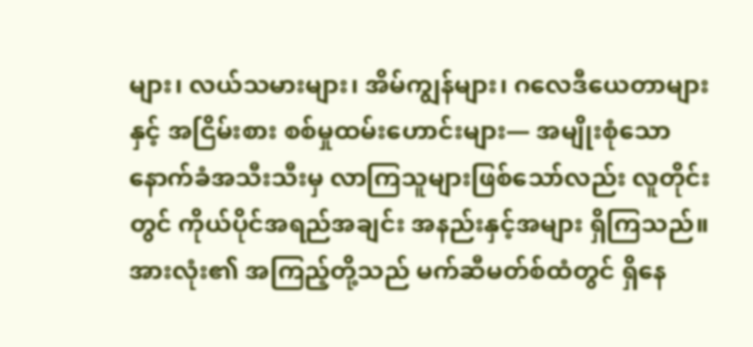များ၊ လယ်သမားများ၊ အိမ်ကျွန်များ၊ ဂလေဒီယေတာများနှင့် အငြိမ်းစား စစ်မှုထမ်းဟောင်းများ— အမျိုးစုံသော နောက်ခံအသီးသီးမှ လာကြသူများဖြစ်သော်လည်း လူတိုင်းတွင် ကိုယ်ပိုင်အရည်အချင်း အနည်းနှင့်အများ ရှိကြသည်။
အားလုံး၏ အကြည့်တို့သည် မက်ဆီမတ်စ်ထံတွင် ရှိနေ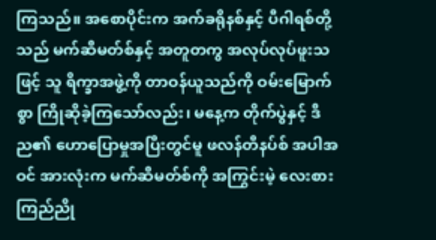ကြသည်။ အစောပိုင်းက အက်ခရိုနစ်နှင့် ပီဂါရစ်တို့သည် မက်ဆီမတ်စ်နှင့် အတူတကွ အလုပ်လုပ်ဖူးသဖြင့် သူ ရိက္ခာအဖွဲ့ကို တာဝန်ယူသည်ကို ဝမ်းမြောက်စွာ ကြိုဆိုခဲ့ကြသော်လည်း၊ မနေ့က တိုက်ပွဲနှင့် ဒီည၏ ဟောပြောမှုအပြီးတွင်မူ ဖလန်တီနပ်စ် အပါအဝင် အားလုံးက မက်ဆီမတ်စ်ကို အကြွင်းမဲ့ လေးစားကြည်ညို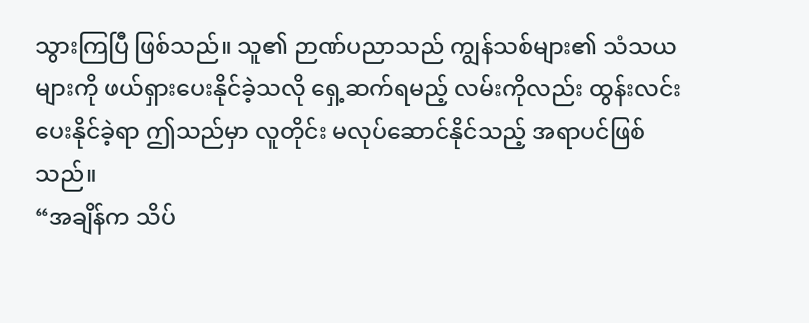သွားကြပြီ ဖြစ်သည်။ သူ၏ ဉာဏ်ပညာသည် ကျွန်သစ်များ၏ သံသယများကို ဖယ်ရှားပေးနိုင်ခဲ့သလို ရှေ့ဆက်ရမည့် လမ်းကိုလည်း ထွန်းလင်းပေးနိုင်ခဲ့ရာ ဤသည်မှာ လူတိုင်း မလုပ်ဆောင်နိုင်သည့် အရာပင်ဖြစ်သည်။
“အချိန်က သိပ်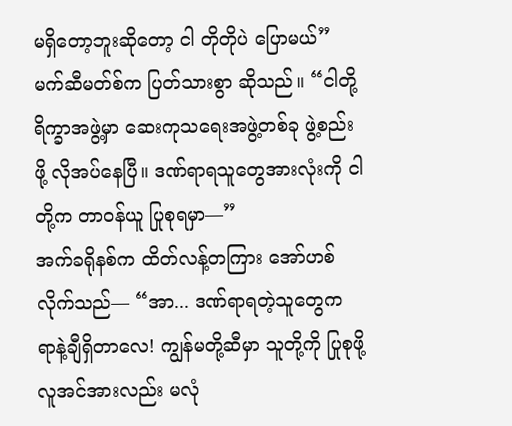မရှိတော့ဘူးဆိုတော့ ငါ တိုတိုပဲ ပြောမယ်” မက်ဆီမတ်စ်က ပြတ်သားစွာ ဆိုသည်။ “ငါတို့ ရိက္ခာအဖွဲ့မှာ ဆေးကုသရေးအဖွဲ့တစ်ခု ဖွဲ့စည်းဖို့ လိုအပ်နေပြီ။ ဒဏ်ရာရသူတွေအားလုံးကို ငါတို့က တာဝန်ယူ ပြုစုရမှာ—”
အက်ခရိုနစ်က ထိတ်လန့်တကြား အော်ဟစ်လိုက်သည်— “အာ... ဒဏ်ရာရတဲ့သူတွေက ရာနဲ့ချီရှိတာလေ! ကျွန်မတို့ဆီမှာ သူတို့ကို ပြုစုဖို့ လူအင်အားလည်း မလုံ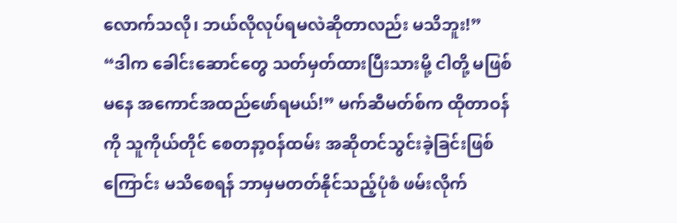လောက်သလို၊ ဘယ်လိုလုပ်ရမလဲဆိုတာလည်း မသိဘူး!”
“ဒါက ခေါင်းဆောင်တွေ သတ်မှတ်ထားပြီးသားမို့ ငါတို့ မဖြစ်မနေ အကောင်အထည်ဖော်ရမယ်!” မက်ဆီမတ်စ်က ထိုတာဝန်ကို သူကိုယ်တိုင် စေတနာ့ဝန်ထမ်း အဆိုတင်သွင်းခဲ့ခြင်းဖြစ်ကြောင်း မသိစေရန် ဘာမှမတတ်နိုင်သည့်ပုံစံ ဖမ်းလိုက်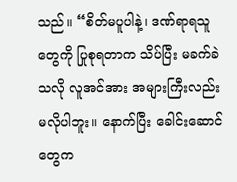သည်။ “စိတ်မပူပါနဲ့၊ ဒဏ်ရာရသူတွေကို ပြုစုရတာက သိပ်ပြီး မခက်ခဲသလို လူအင်အား အများကြီးလည်း မလိုပါဘူး။ နောက်ပြီး ခေါင်းဆောင်တွေက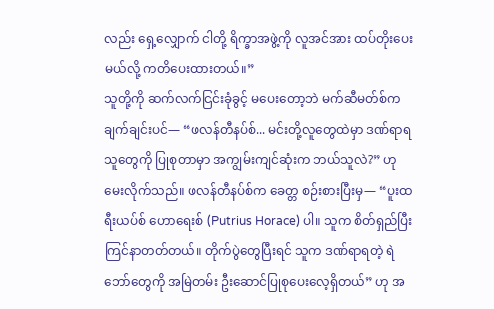လည်း ရှေ့လျှောက် ငါတို့ ရိက္ခာအဖွဲ့ကို လူအင်အား ထပ်တိုးပေးမယ်လို့ ကတိပေးထားတယ်။”
သူတို့ကို ဆက်လက်ငြင်းခုံခွင့် မပေးတော့ဘဲ မက်ဆီမတ်စ်က ချက်ချင်းပင်— “ဖလန်တီနပ်စ်... မင်းတို့လူတွေထဲမှာ ဒဏ်ရာရသူတွေကို ပြုစုတာမှာ အကျွမ်းကျင်ဆုံးက ဘယ်သူလဲ?” ဟု မေးလိုက်သည်။ ဖလန်တီနပ်စ်က ခေတ္တ စဉ်းစားပြီးမှ— “ပူးထရီးယပ်စ် ဟောရေးစ် (Putrius Horace) ပါ။ သူက စိတ်ရှည်ပြီး ကြင်နာတတ်တယ်။ တိုက်ပွဲတွေပြီးရင် သူက ဒဏ်ရာရတဲ့ ရဲဘော်တွေကို အမြဲတမ်း ဦးဆောင်ပြုစုပေးလေ့ရှိတယ်” ဟု အ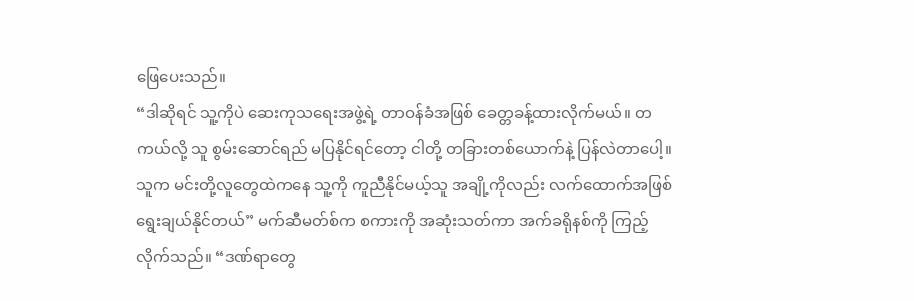ဖြေပေးသည်။
“ဒါဆိုရင် သူ့ကိုပဲ ဆေးကုသရေးအဖွဲ့ရဲ့ တာဝန်ခံအဖြစ် ခေတ္တခန့်ထားလိုက်မယ်။ တကယ်လို့ သူ စွမ်းဆောင်ရည် မပြနိုင်ရင်တော့ ငါတို့ တခြားတစ်ယောက်နဲ့ ပြန်လဲတာပေါ့။ သူက မင်းတို့လူတွေထဲကနေ သူ့ကို ကူညီနိုင်မယ့်သူ အချို့ကိုလည်း လက်ထောက်အဖြစ် ရွေးချယ်နိုင်တယ်” မက်ဆီမတ်စ်က စကားကို အဆုံးသတ်ကာ အက်ခရိုနစ်ကို ကြည့်လိုက်သည်။ “ဒဏ်ရာတွေ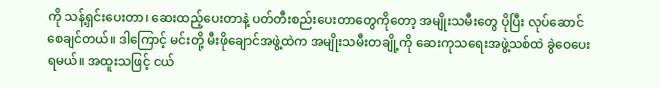ကို သန့်ရှင်းပေးတာ၊ ဆေးထည့်ပေးတာနဲ့ ပတ်တီးစည်းပေးတာတွေကိုတော့ အမျိုးသမီးတွေ ပိုပြီး လုပ်ဆောင်စေချင်တယ်။ ဒါကြောင့် မင်းတို့ မီးဖိုချောင်အဖွဲ့ထဲက အမျိုးသမီးတချို့ကို ဆေးကုသရေးအဖွဲ့သစ်ထဲ ခွဲဝေပေးရမယ်။ အထူးသဖြင့် ငယ်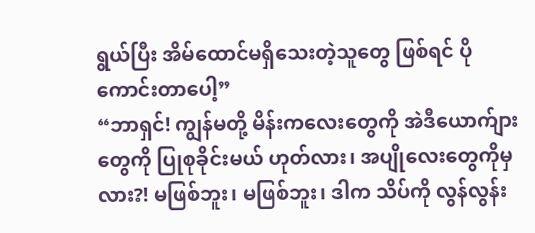ရွယ်ပြီး အိမ်ထောင်မရှိသေးတဲ့သူတွေ ဖြစ်ရင် ပိုကောင်းတာပေါ့”
“ဘာရှင်! ကျွန်မတို့ မိန်းကလေးတွေကို အဲဒီယောက်ျားတွေကို ပြုစုခိုင်းမယ် ဟုတ်လား၊ အပျိုလေးတွေကိုမှလား?! မဖြစ်ဘူး၊ မဖြစ်ဘူး၊ ဒါက သိပ်ကို လွန်လွန်း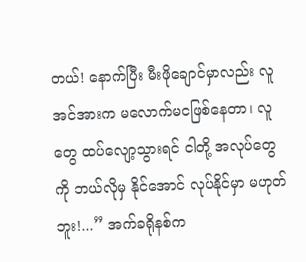တယ်! နောက်ပြီး မီးဖိုချောင်မှာလည်း လူအင်အားက မလောက်မငဖြစ်နေတာ၊ လူတွေ ထပ်လျော့သွားရင် ငါတို့ အလုပ်တွေကို ဘယ်လိုမှ နိုင်အောင် လုပ်နိုင်မှာ မဟုတ်ဘူး!...” အက်ခရိုနစ်က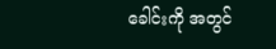ခေါင်းကို အတွင်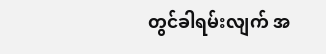တွင်ခါရမ်းလျက် အ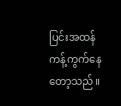ပြင်းအထန် ကန့်ကွက်နေတော့သည်။